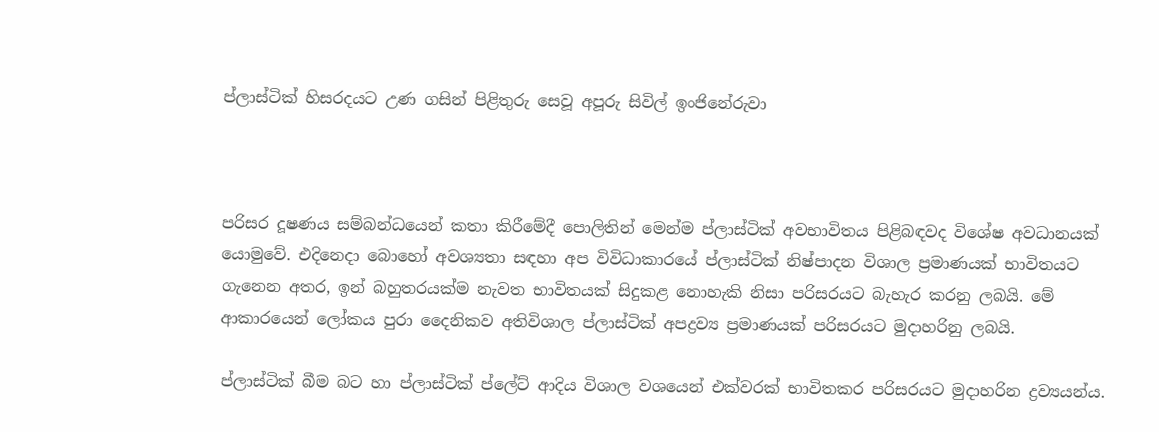ප්ලාස්ටික් හිසරදයට උණ ගසින් පිළිතුරු සෙවූ අපූරු සිවිල් ඉංජිනේරුවා



පරිසර දූෂණය සම්බන්ධයෙන් කතා කිරීමේදී පොලිතින් මෙන්ම ප්ලාස්ටික් අවභාවිතය පිළිබඳවද විශේෂ අවධානයක් යොමුවේ. එදිනෙදා බොහෝ අවශ්‍යතා සඳහා අප විවිධාකාරයේ ප්ලාස්ටික් නිෂ්පාදන විශාල ප්‍රමාණයක් භාවිතයට ගැනෙන අතර, ඉන් බහුතරයක්ම නැවත භාවිතයක් සිදුකළ නොහැකි නිසා පරිසරයට බැහැර කරනු ලබයි. මේ ආකාරයෙන් ලෝකය පුරා දෛනිකව අතිවිශාල ප්ලාස්ටික් අපද්‍රව්‍ය ප්‍රමාණයක් පරිසරයට මුදාහරිනු ලබයි.

ප්ලාස්ටික් බීම බට හා ප්ලාස්ටික් ප්ලේට් ආදිය විශාල වශයෙන් එක්වරක් භාවිතකර පරිසරයට මුදාහරින ද්‍රව්‍යයන්ය.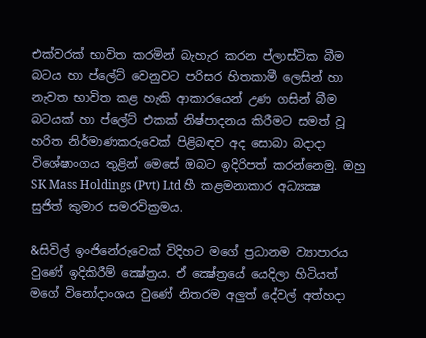එක්වරක් භාවිත කරමින් බැහැර කරන ප්ලාස්ටික බීම බටය හා ප්ලේට් වෙනුවට පරිසර හිතකාමී ලෙසින් හා නැවත භාවිත කළ හැකි ආකාරයෙන් උණ ගසින් බීම බටයක් හා ප්ලේට් එකක් නිෂ්පාදනය කිරීමට සමත් වූ හරිත නිර්මාණකරුවෙක් පිළිබඳව අද සොබා බදාදා විශේෂාංගය තුළින් මෙසේ ඔබට ඉදිරිපත් කරන්නෙමු. ඔහු SK Mass Holdings (Pvt) Ltd හී කළමනාකාර අධ්‍යක්‍ෂ සුජිත් කුමාර සමරවික්‍රමය.

&සිවිල් ඉංජිනේරුවෙක් විදිහට මගේ ප්‍රධානම ව්‍යාපාරය වුණේ ඉදිකිරීම් ක්‍ෂේත්‍රය. ඒ ක්‍ෂේත්‍රයේ යෙදිලා හිටියත් මගේ විනෝදාංශය වුණේ නිතරම අලුත් දේවල් අත්හදා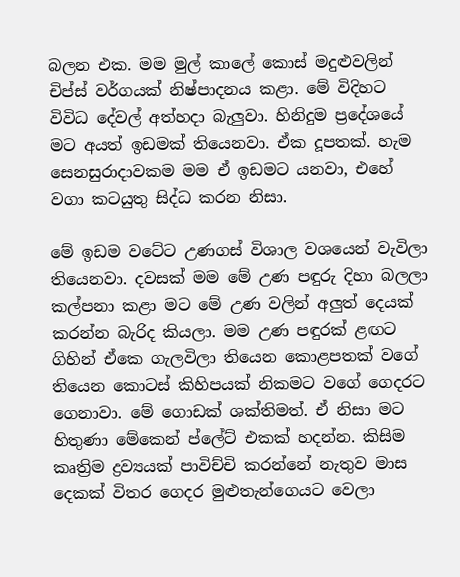බලන එක. මම මුල් කාලේ කොස් මදුළුවලින් චිප්ස් වර්ගයක් නිෂ්පාදනය කළා. මේ විදිහට විවිධ දේවල් අත්හදා බැලුවා. හිනිදුම ප්‍රදේශයේ මට අයත් ඉඩමක් තියෙනවා. ඒක දූපතක්. හැම සෙනසුරාදාවකම මම ඒ ඉඩමට යනවා, එහේ වගා කටයුතු සිද්ධ කරන නිසා.

මේ ඉඩම වටේට උණගස් විශාල වශයෙන් වැවිලා තියෙනවා. දවසක් මම මේ උණ පඳුරු දිහා බලලා කල්පනා කළා මට මේ උණ වලින් අලුත් දෙයක් කරන්න බැරිද කියලා. මම උණ පඳුරක් ළඟට ගිහින් ඒකෙ ගැලවිලා තියෙන කොළපතක් වගේ තියෙන කොටස් කිහිපයක් නිකමට වගේ ගෙදරට ගෙනාවා. මේ ගොඩක් ශක්තිමත්. ඒ නිසා මට හිතුණා මේකෙන් ප්ලේට් එකක් හදන්න. කිසිම කෘත්‍රිම ද්‍රව්‍යයක් පාවිච්චි කරන්නේ නැතුව මාස දෙකක් විතර ගෙදර මුළුතැන්ගෙයට වෙලා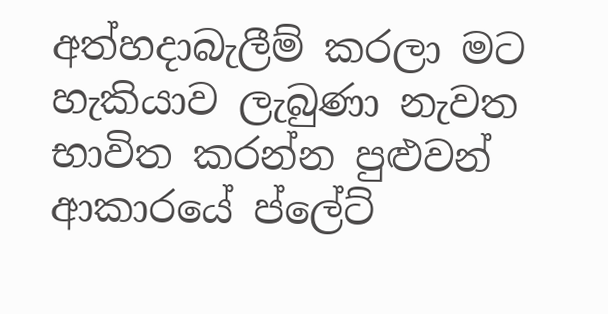අත්හදාබැලීම් කරලා මට හැකියාව ලැබුණා නැවත භාවිත කරන්න පුළුවන් ආකාරයේ ප්ලේට්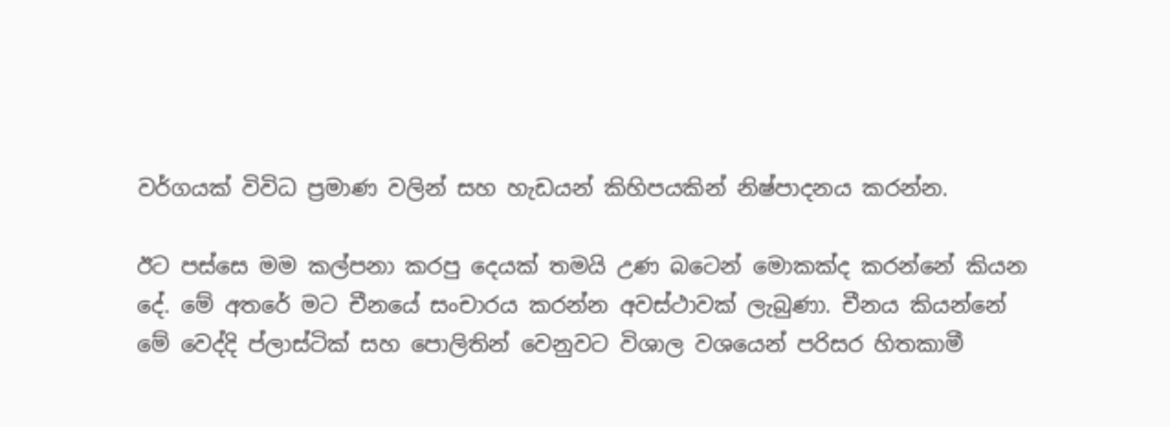වර්ගයක් විවිධ ප්‍රමාණ වලින් සහ හැඩයන් කිහිපයකින් නිෂ්පාදනය කරන්න.

ඊට පස්සෙ මම කල්පනා කරපු දෙයක් තමයි උණ බටෙන් මොකක්ද කරන්නේ කියන දේ. මේ අතරේ මට චීනයේ සංචාරය කරන්න අවස්ථාවක් ලැබුණා. චීනය කියන්නේ මේ වෙද්දි ප්ලාස්ටික් සහ පොලිතින් වෙනුවට විශාල වශයෙන් පරිසර හිතකාමී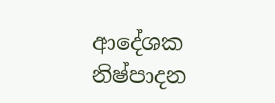ආදේශක නිෂ්පාදන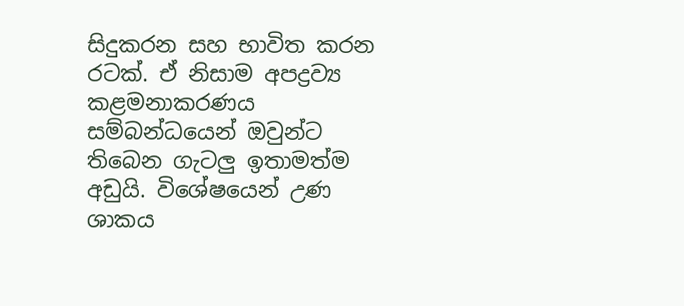සිදුකරන සහ භාවිත කරන රටක්. ඒ නිසාම අපද්‍රව්‍ය කළමනාකරණය සම්බන්ධයෙන් ඔවුන්ට තිබෙන ගැටලු ඉතාමත්ම අඩුයි. විශේෂයෙන් උණ ශාකය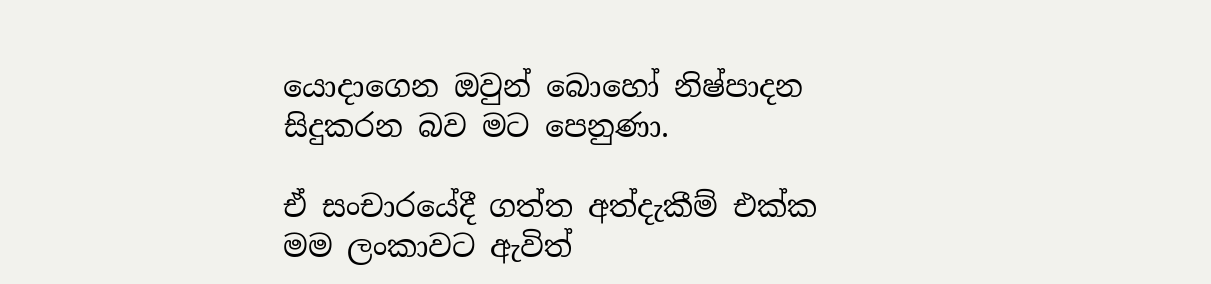යොදාගෙන ඔවුන් බොහෝ නිෂ්පාදන සිදුකරන බව මට පෙනුණා.

ඒ සංචාරයේදී ගත්ත අත්දැකීම් එක්ක මම ලංකාවට ඇවිත්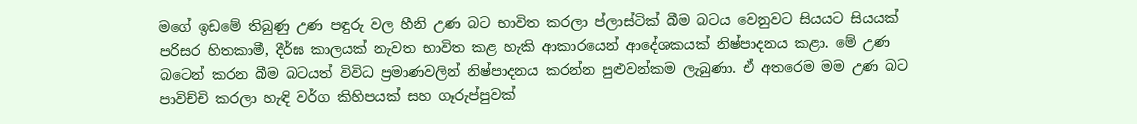මගේ ඉඩමේ තිබුණු උණ පඳුරු වල හීනි උණ බට භාවිත කරලා ප්ලාස්ටික් බීම බටය වෙනුවට සියයට සියයක් පරිසර හිතකාමී, දීර්ඝ කාලයක් නැවත භාවිත කළ හැකි ආකාරයෙන් ආදේශකයක් නිෂ්පාදනය කළා. මේ උණ බටෙන් කරන බීම බටයත් විවිධ ප්‍රමාණවලින් නිෂ්පාදනය කරන්න පුළුවන්කම ලැබුණා. ඒ අතරෙම මම උණ බට පාවිච්චි කරලා හැඳි වර්ග කිහිපයක් සහ ගෑරුප්පුවක්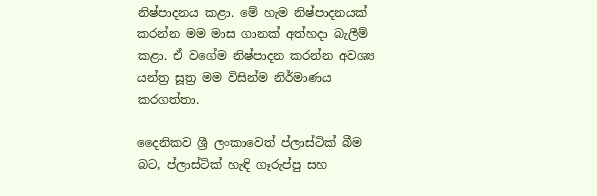නිෂ්පාදනය කළා. මේ හැම නිෂ්පාදනයක් කරන්න මම මාස ගානක් අත්හදා බැලීම් කළා. ඒ වගේම නිෂ්පාදන කරන්න අවශ්‍ය යන්ත්‍ර සූත්‍ර මම විසින්ම නිර්මාණය කරගත්තා.

දෛනිකව ශ්‍රී ලංකාවෙත් ප්ලාස්ටික් බීම බට, ප්ලාස්ටික් හැඳි ගෑරුප්පු සහ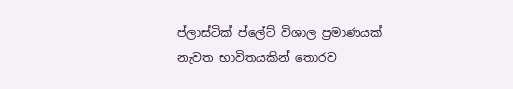ප්ලාස්ටික් ප්ලේට් විශාල ප්‍රමාණයක් නැවත භාවිතයකින් තොරව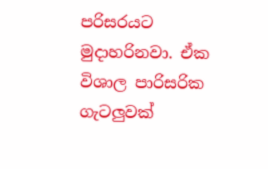පරිසරයට මුදාහරිනවා. ඒක විශාල පාරිසරික ගැටලුවක්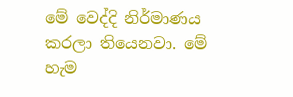මේ වෙද්දි නිර්මාණය කරලා තියෙනවා. මේ හැම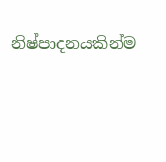නිෂ්පාදනයකින්ම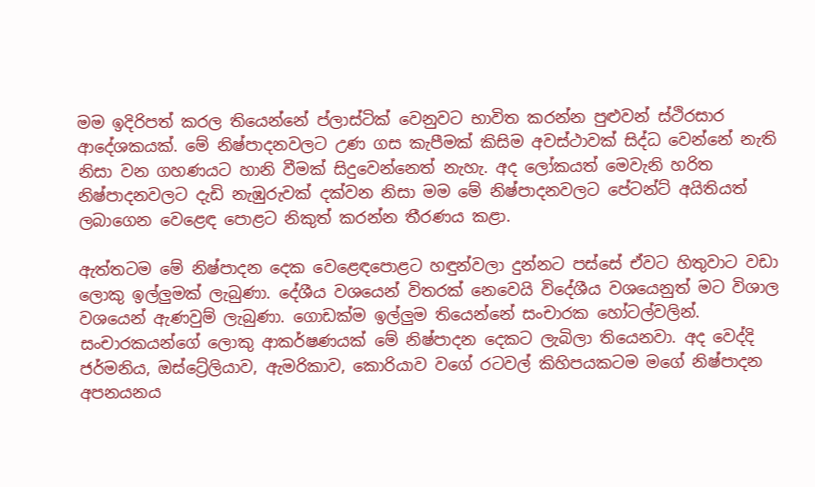මම ඉදිරිපත් කරල තියෙන්නේ ප්ලාස්ටික් වෙනුවට භාවිත කරන්න පුළුවන් ස්ථිරසාර ආදේශකයක්. මේ නිෂ්පාදනවලට උණ ගස කැපීමක් කිසිම අවස්ථාවක් සිද්ධ වෙන්නේ නැති නිසා වන ගහණයට හානි වීමක් සිදුවෙන්නෙත් නැහැ. අද ලෝකයත් මෙවැනි හරිත නිෂ්පාදනවලට දැඩි නැඹුරුවක් දක්වන නිසා මම මේ නිෂ්පාදනවලට පේටන්ට් අයිතියත් ලබාගෙන වෙළෙඳ පොළට නිකුත් කරන්න තීරණය කළා.

ඇත්තටම මේ නිෂ්පාදන දෙක වෙළෙඳපොළට හඳුන්වලා දුන්නට පස්සේ ඒවට හිතුවාට වඩා ලොකු ඉල්ලුමක් ලැබුණා. දේශීය වශයෙන් විතරක් නෙවෙයි විදේශීය වශයෙනුත් මට විශාල වශයෙන් ඇණවුම් ලැබුණා. ගොඩක්ම ඉල්ලුම තියෙන්නේ සංචාරක හෝටල්වලින්. සංචාරකයන්ගේ ලොකු ආකර්ෂණයක් මේ නිෂ්පාදන දෙකට ලැබිලා තියෙනවා. අද වෙද්දි ජර්මනිය, ඔස්ට්‍රේලියාව, ඇමරිකාව, කොරියාව වගේ රටවල් කිහිපයකටම මගේ නිෂ්පාදන අපනයනය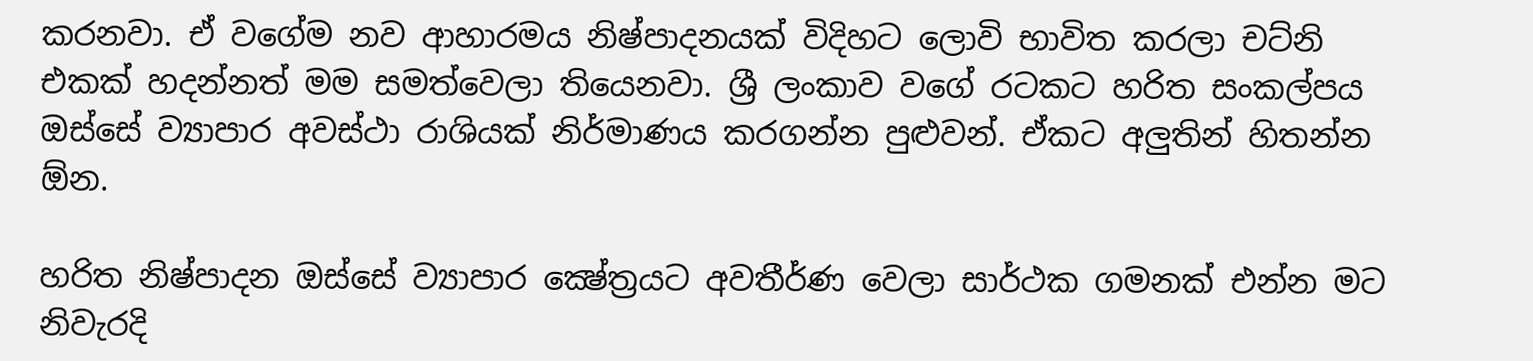කරනවා. ඒ වගේම නව ආහාරමය නිෂ්පාදනයක් විදිහට ලොවි භාවිත කරලා චට්නි එකක් හදන්නත් මම සමත්වෙලා තියෙනවා. ශ්‍රී ලංකාව වගේ රටකට හරිත සංකල්පය ඔස්සේ ව්‍යාපාර අවස්ථා රාශියක් නිර්මාණය කරගන්න පුළුවන්. ඒකට අලුතින් හිතන්න ඕන.

හරිත නිෂ්පාදන ඔස්සේ ව්‍යාපාර ක්‍ෂේත්‍රයට අවතීර්ණ වෙලා සාර්ථක ගමනක් එන්න මට නිවැරදි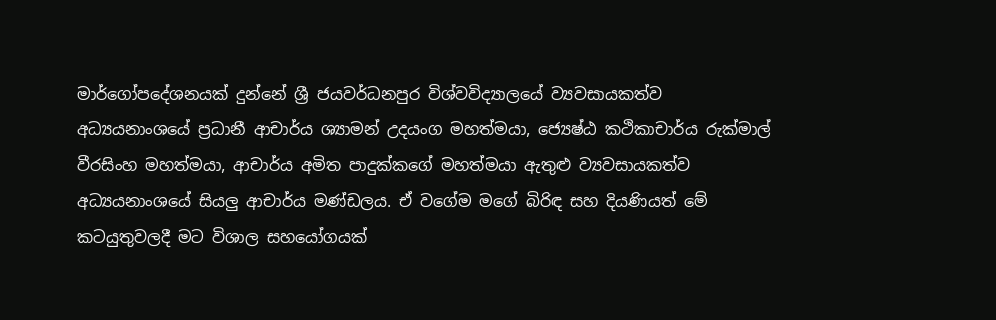මාර්ගෝපදේශනයක් දුන්නේ ශ්‍රී ජයවර්ධනපුර විශ්වවිද්‍යාලයේ ව්‍යවසායකත්ව අධ්‍යයනාංශයේ ප්‍රධානී ආචාර්ය ශ්‍යාමන් උදයංග මහත්මයා, ජ්‍යෙෂ්ඨ කථිකාචාර්ය රුක්මාල් වීරසිංහ මහත්මයා, ආචාර්ය අමිත පාදුක්කගේ මහත්මයා ඇතුළු ව්‍යවසායකත්ව අධ්‍යයනාංශයේ සියලු ආචාර්ය මණ්ඩලය. ඒ වගේම මගේ බිරිඳ සහ දියණියත් මේ කටයුතුවලදී මට විශාල සහයෝගයක්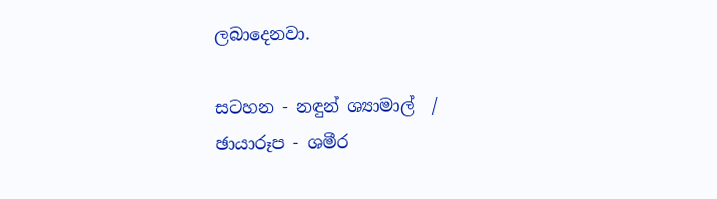ලබාදෙනවා.

සටහන - නඳුන් ශ්‍යාමාල්  / ඡායාරූප - ශමීර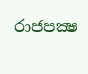රාජපක්‍ෂ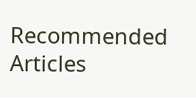Recommended Articles